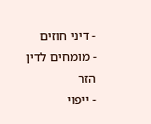- דיני חוזים
- מומחים לדין הזר
- ייפוי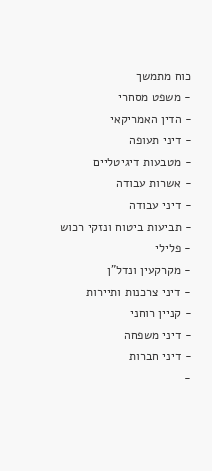כוח מתמשך
- משפט מסחרי
- הדין האמריקאי
- דיני תעופה
- מטבעות דיגיטליים
- אשרות עבודה
- דיני עבודה
- תביעות ביטוח ונזקי רכוש
- פלילי
- מקרקעין ונדל"ן
- דיני צרכנות ותיירות
- קניין רוחני
- דיני משפחה
- דיני חברות
-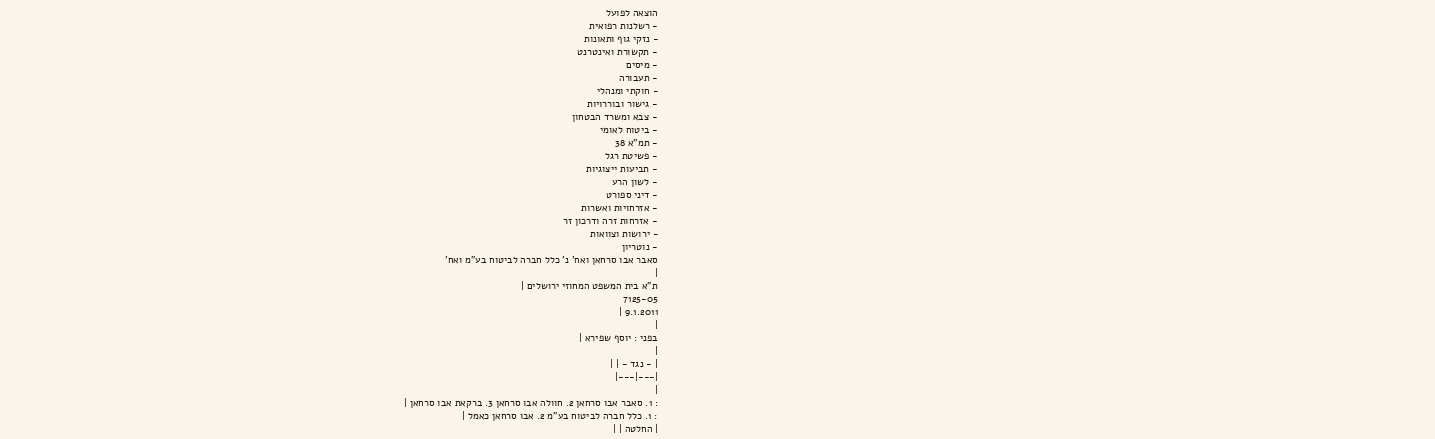הוצאה לפועל
- רשלנות רפואית
- נזקי גוף ותאונות
- תקשורת ואינטרנט
- מיסים
- תעבורה
- חוקתי ומנהלי
- גישור ובוררויות
- צבא ומשרד הבטחון
- ביטוח לאומי
- תמ"א 38
- פשיטת רגל
- תביעות ייצוגיות
- לשון הרע
- דיני ספורט
- אזרחויות ואשרות
- אזרחות זרה ודרכון זר
- ירושות וצוואות
- נוטריון
סאבר אבו סרחאן ואח' נ' כלל חברה לביטוח בע"מ ואח'
|
ת"א בית המשפט המחוזי ירושלים |
7125-05
9.1.2011 |
|
בפני : יוסף שפירא |
|
| - נגד - | |
|---|---|
|
: 1. סאבר אבו סרחאן 2. חוולה אבו סרחאן 3. ברקאת אבו סרחאן |
: 1. כלל חברה לביטוח בע"מ 2. אבו סרחאן כאמל |
| החלטה | |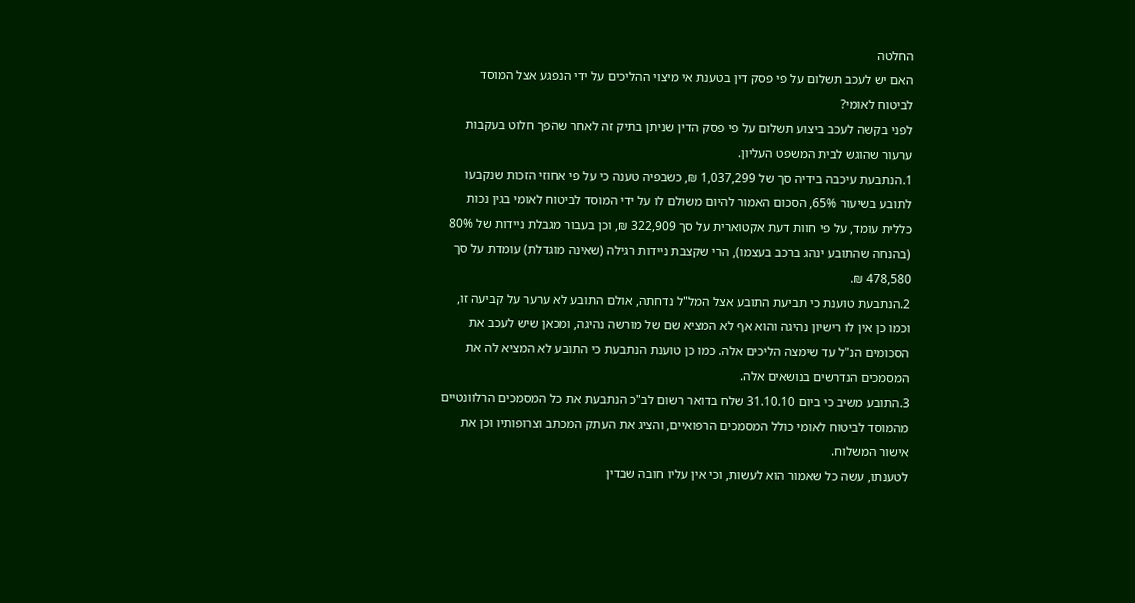החלטה
האם יש לעכב תשלום על פי פסק דין בטענת אי מיצוי ההליכים על ידי הנפגע אצל המוסד לביטוח לאומי?
לפני בקשה לעכב ביצוע תשלום על פי פסק הדין שניתן בתיק זה לאחר שהפך חלוט בעקבות ערעור שהוגש לבית המשפט העליון.
1.הנתבעת עיכבה בידיה סך של 1,037,299 ₪, כשבפיה טענה כי על פי אחוזי הזכות שנקבעו לתובע בשיעור 65%, הסכום האמור להיום משולם לו על ידי המוסד לביטוח לאומי בגין נכות כללית עומד, על פי חוות דעת אקטוארית על סך 322,909 ₪, וכן בעבור מגבלת ניידות של 80% (בהנחה שהתובע ינהג ברכב בעצמו), הרי שקצבת ניידות רגילה (שאינה מוגדלת) עומדת על סך 478,580 ₪.
2.הנתבעת טוענת כי תביעת התובע אצל המל"ל נדחתה, אולם התובע לא ערער על קביעה זו, וכמו כן אין לו רישיון נהיגה והוא אף לא המציא שם של מורשה נהיגה, ומכאן שיש לעכב את הסכומים הנ"ל עד שימצה הליכים אלה. כמו כן טוענת הנתבעת כי התובע לא המציא לה את המסמכים הנדרשים בנושאים אלה.
3.התובע משיב כי ביום 31.10.10 שלח בדואר רשום לב"כ הנתבעת את כל המסמכים הרלוונטיים מהמוסד לביטוח לאומי כולל המסמכים הרפואיים, והציג את העתק המכתב וצרופותיו וכן את אישור המשלוח.
לטענתו, עשה כל שאמור הוא לעשות, וכי אין עליו חובה שבדין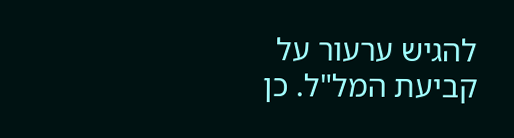להגיש ערעור על קביעת המל"ל. כן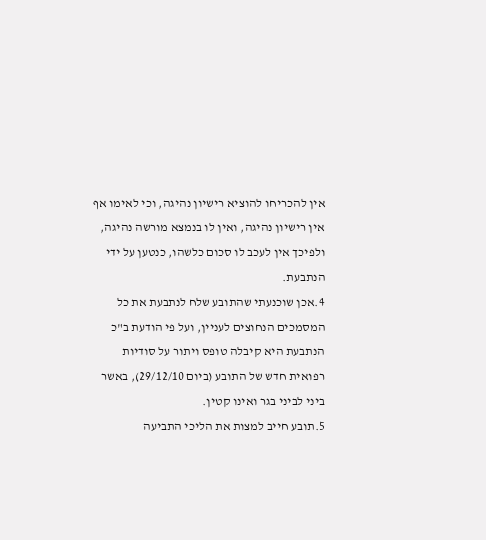אין להכריחו להוציא רישיון נהיגה, וכי לאימו אף אין רישיון נהיגה, ואין לו בנמצא מורשה נהיגה, ולפיכך אין לעכב לו סכום כלשהו, כנטען על ידי הנתבעת.
4.אכן שוכנעתי שהתובע שלח לנתבעת את כל המסמכים הנחוצים לעניין, ועל פי הודעת ב"כ הנתבעת היא קיבלה טופס ויתור על סודיות רפואית חדש של התובע (ביום 29/12/10), באשר ביני לביני בגר ואינו קטין.
5.תובע חייב למצות את הליכי התביעה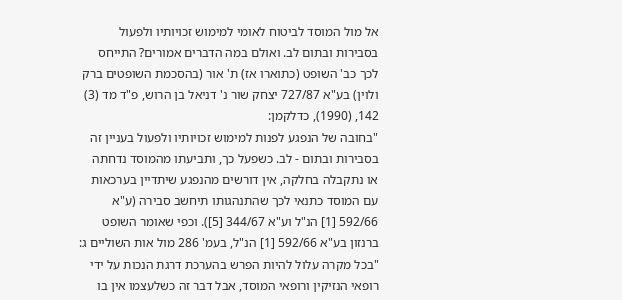אל מול המוסד לביטוח לאומי למימוש זכויותיו ולפעול בסבירות ובתום לב. ואולם במה הדברים אמורים? התייחס לכך כב' השופט (כתוארו אז) ת' אור (בהסכמת השופטים ברק ולוין) בע"א 727/87 יצחק שור נ' דניאל בן הרוש, פ"ד מד (3) 142, (1990), כדלקמן:
"בחובה של הנפגע לפנות למימוש זכויותיו ולפעול בעניין זה בסבירות ובתום - לב. כשפעל כך, ותביעתו מהמוסד נדחתה או נתקבלה בחלקה, אין דורשים מהנפגע שיתדיין בערכאות עם המוסד כתנאי לכך שהתנהגותו תיחשב סבירה (ע"א 592/66 [1] הנ"ל וע"א 344/67 [5]). וכפי שאומר השופט ברנזון בע"א 592/66 [1] הנ"ל, בעמ' 286 מול אות השוליים ג:
"בכל מקרה עלול להיות הפרש בהערכת דרגת הנכות על ידי רופאי הנזיקין ורופאי המוסד, אבל דבר זה כשלעצמו אין בו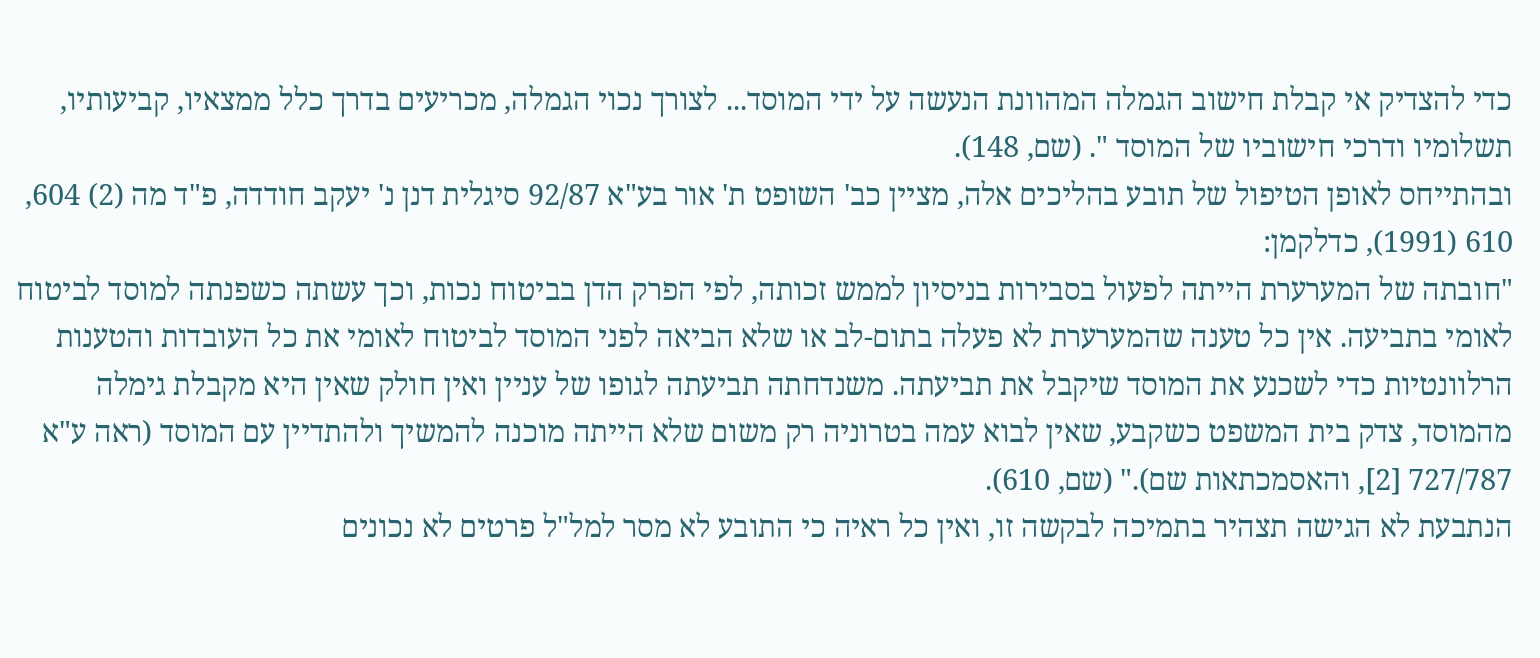כדי להצדיק אי קבלת חישוב הגמלה המהוונת הנעשה על ידי המוסד... לצורך נכוי הגמלה, מכריעים בדרך כלל ממצאיו, קביעותיו, תשלומיו ודרכי חישוביו של המוסד ". (שם, 148).
ובהתייחס לאופן הטיפול של תובע בהליכים אלה, מציין כב' השופט ת' אור בע"א 92/87 סיגלית דנן נ' יעקב חודדה, פ"ד מה (2) 604, 610 (1991), כדלקמן:
"חובתה של המערערת הייתה לפעול בסבירות בניסיון לממש זכותה, לפי הפרק הדן בביטוח נכות, וכך עשתה כשפנתה למוסד לביטוח לאומי בתביעה. אין כל טענה שהמערערת לא פעלה בתום-לב או שלא הביאה לפני המוסד לביטוח לאומי את כל העובדות והטענות הרלוונטיות כדי לשכנע את המוסד שיקבל את תביעתה. משנדחתה תביעתה לגופו של עניין ואין חולק שאין היא מקבלת גימלה מהמוסד, צדק בית המשפט כשקבע, שאין לבוא עמה בטרוניה רק משום שלא הייתה מוכנה להמשיך ולהתדיין עם המוסד (ראה ע"א 727/787 [2], והאסמכתאות שם)." (שם, 610).
הנתבעת לא הגישה תצהיר בתמיכה לבקשה זו, ואין כל ראיה כי התובע לא מסר למל"ל פרטים לא נכונים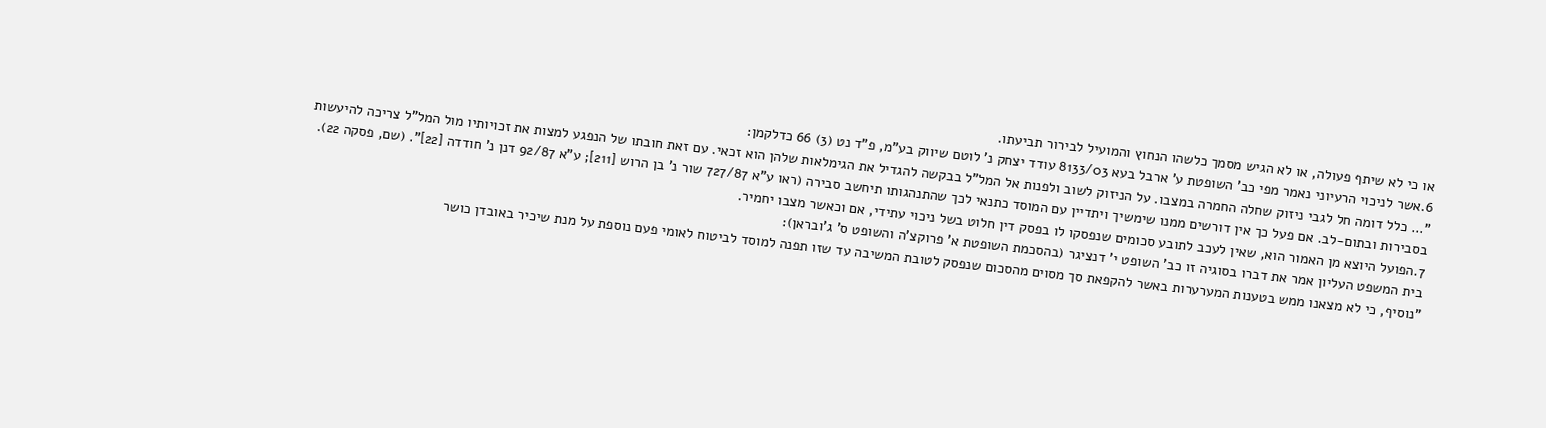או כי לא שיתף פעולה, או לא הגיש מסמך כלשהו הנחוץ והמועיל לבירור תביעתו.
6.אשר לניכוי הרעיוני נאמר מפי כב' השופטת ע' ארבל בעא 8133/03 עודד יצחק נ' לוטם שיווק בע"מ, פ"ד נט (3) 66 כדלקמן:
"... כלל דומה חל לגבי ניזוק שחלה החמרה במצבו. על הניזוק לשוב ולפנות אל המל"ל בבקשה להגדיל את הגימלאות שלהן הוא זכאי. עם זאת חובתו של הנפגע למצות את זכויותיו מול המל"ל צריכה להיעשות בסבירות ובתום-לב. אם פעל כך אין דורשים ממנו שימשיך ויתדיין עם המוסד כתנאי לכך שהתנהגותו תיחשב סבירה (ראו ע"א 727/87 שור נ' בן הרוש [211]; ע"א 92/87 דנן נ' חודדה [22]". (שם, פסקה 22).
7.הפועל היוצא מן האמור הוא, שאין לעכב לתובע סכומים שנפסקו לו בפסק דין חלוט בשל ניכוי עתידי, אם וכאשר מצבו יחמיר.
בית המשפט העליון אמר את דברו בסוגיה זו כב' השופט י' דנציגר (בהסכמת השופטת א' פרוקצ'ה והשופט ס' ג'ובראן):
"נוסיף, כי לא מצאנו ממש בטענות המערערות באשר להקפאת סך מסוים מהסכום שנפסק לטובת המשיבה עד שזו תפנה למוסד לביטוח לאומי פעם נוספת על מנת שיכיר באובדן כושר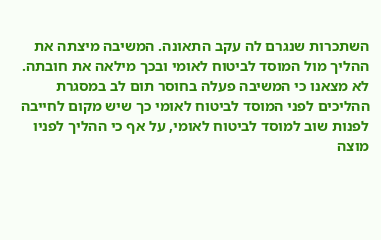השתכרות שנגרם לה עקב התאונה. המשיבה מיצתה את ההליך מול המוסד לביטוח לאומי ובכך מילאה את חובתה. לא מצאנו כי המשיבה פעלה בחוסר תום לב במסגרת ההליכים לפני המוסד לביטוח לאומי כך שיש מקום לחייבה לפנות שוב למוסד לביטוח לאומי, על אף כי ההליך לפניו מוצה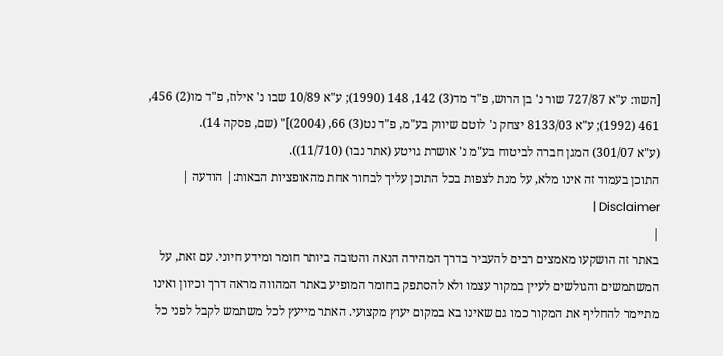[השוו: ע"א 727/87 שור נ' בן הרוש, פ"ד מד(3) 142, 148 (1990); ע"א 10/89 שבו נ' אילוז, פ"ד מו(2) 456, 461 (1992); ע"א 8133/03 יצחק נ' לוטם שיווק בע"מ, פ"ד נט(3) 66, (2004)]" (שם, פסקה 14).
(ע"א 301/07) המגן חברה לביטוח בע"מ נ' אושרת גויטע (אתר נבו) (11/710)).
התוכן בעמוד זה אינו מלא, על מנת לצפות בכל התוכן עליך לבחור אחת מהאופציות הבאות:| הודעה | Disclaimer |
|
באתר זה הושקעו מאמצים רבים להעביר בדרך המהירה הנאה והטובה ביותר חומר ומידע חיוני. עם זאת, על המשתמשים והגולשים לעיין במקור עצמו ולא להסתפק בחומר המופיע באתר המהווה מראה דרך וכיוון ואינו מתיימר להחליף את המקור כמו גם שאינו בא במקום יעוץ מקצועי. האתר מייעץ לכל משתמש לקבל לפני כל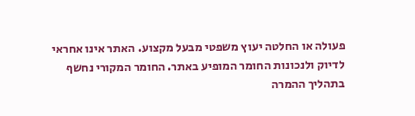פעולה או החלטה יעוץ משפטי מבעל מקצוע. האתר אינו אחראי לדיוק ולנכונות החומר המופיע באתר. החומר המקורי נחשף בתהליך ההמרה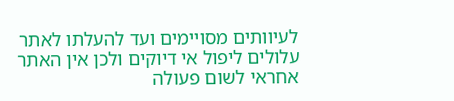לעיוותים מסויימים ועד להעלתו לאתר עלולים ליפול אי דיוקים ולכן אין האתר אחראי לשום פעולה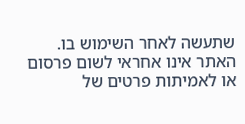שתעשה לאחר השימוש בו. האתר אינו אחראי לשום פרסום או לאמיתות פרטים של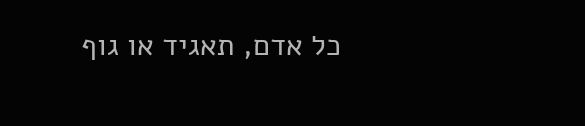כל אדם, תאגיד או גוף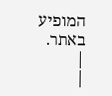המופיע באתר. |
|